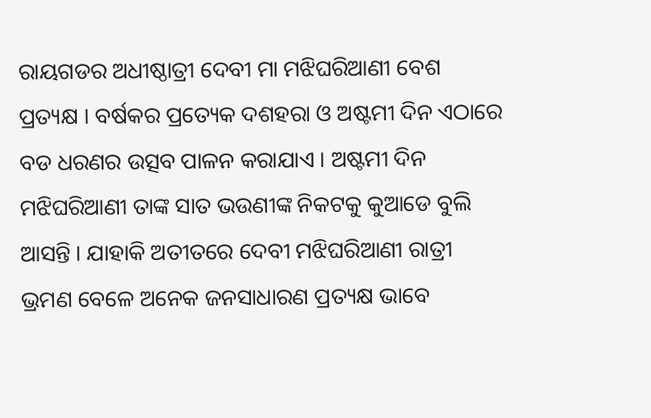ରାୟଗଡର ଅଧୀଷ୍ଠାତ୍ରୀ ଦେବୀ ମା ମଝିଘରିଆଣୀ ବେଶ ପ୍ରତ୍ୟକ୍ଷ । ବର୍ଷକର ପ୍ରତ୍ୟେକ ଦଶହରା ଓ ଅଷ୍ଟମୀ ଦିନ ଏଠାରେ ବଡ ଧରଣର ଉତ୍ସବ ପାଳନ କରାଯାଏ । ଅଷ୍ଟମୀ ଦିନ ମଝିଘରିଆଣୀ ତାଙ୍କ ସାତ ଭଉଣୀଙ୍କ ନିକଟକୁ କୁଆଡେ ବୁଲି ଆସନ୍ତି । ଯାହାକି ଅତୀତରେ ଦେବୀ ମଝିଘରିଆଣୀ ରାତ୍ରୀ ଭ୍ରମଣ ବେଳେ ଅନେକ ଜନସାଧାରଣ ପ୍ରତ୍ୟକ୍ଷ ଭାବେ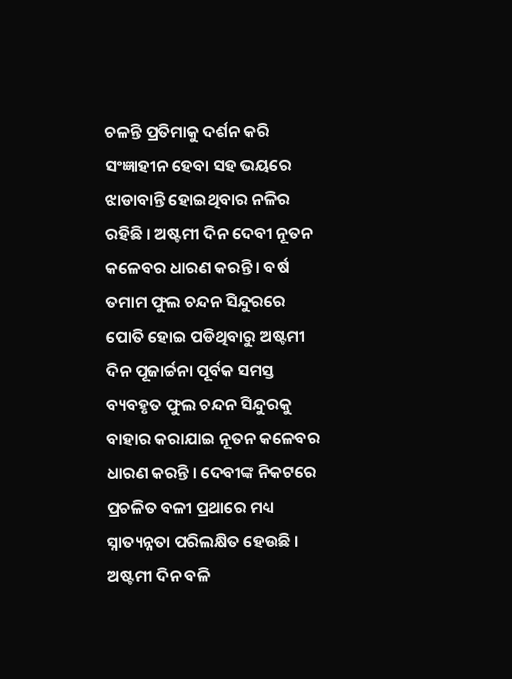ଚଳନ୍ତି ପ୍ରତିମାକୁ ଦର୍ଶନ କରି ସଂଜ୍ଞାହୀନ ହେବା ସହ ଭୟରେ ଝାଡାବାନ୍ତି ହୋଇଥିବାର ନଳିର ରହିଛି । ଅଷ୍ଟମୀ ଦିନ ଦେବୀ ନୂତନ କଳେବର ଧାରଣ କରନ୍ତି । ବର୍ଷ ତମାମ ଫୁଲ ଚନ୍ଦନ ସିନ୍ଦୁରରେ ପୋତି ହୋଇ ପଡିଥିବାରୁ ଅଷ୍ଟମୀ ଦିନ ପୂଜାର୍ଚ୍ଚନା ପୂର୍ବକ ସମସ୍ତ ବ୍ୟବହୃତ ଫୁଲ ଚନ୍ଦନ ସିନ୍ଦୁରକୁ ବାହାର କରାଯାଇ ନୂତନ କଳେବର ଧାରଣ କରନ୍ତି । ଦେବୀଙ୍କ ନିକଟରେ ପ୍ରଚଳିତ ବଳୀ ପ୍ରଥାରେ ମଧ୍ୟ ସ୍ନାତ୍ୟନ୍ନତା ପରିଲକ୍ଷିତ ହେଉଛି । ଅଷ୍ଟମୀ ଦିନ ବଳି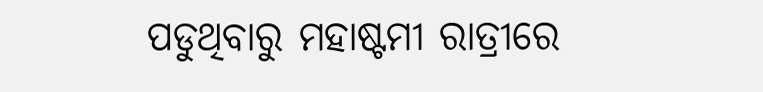ପଡୁଥିବାରୁ ମହାଷ୍ଟମୀ ରାତ୍ରୀରେ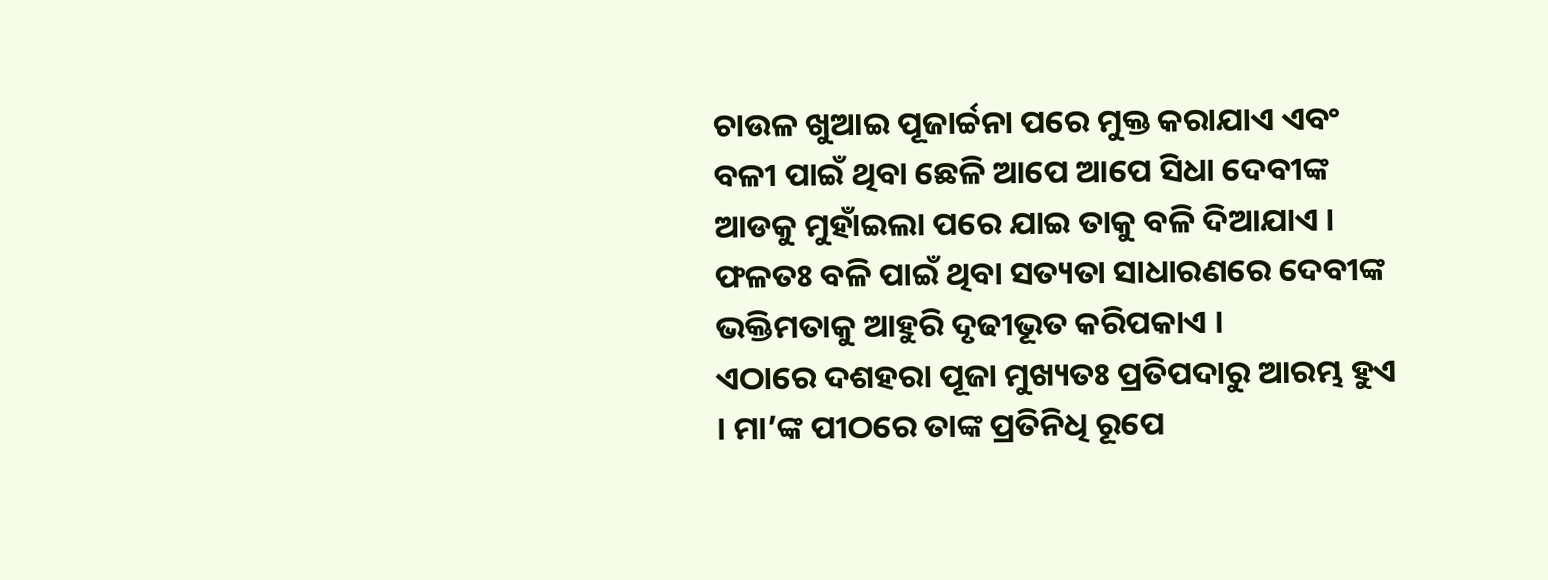ଚାଉଳ ଖୁଆଇ ପୂଜାର୍ଚ୍ଚନା ପରେ ମୁକ୍ତ କରାଯାଏ ଏବଂ ବଳୀ ପାଇଁ ଥିବା ଛେଳି ଆପେ ଆପେ ସିଧା ଦେବୀଙ୍କ ଆଡକୁ ମୁହାଁଇଲା ପରେ ଯାଇ ତାକୁ ବଳି ଦିଆଯାଏ । ଫଳତଃ ବଳି ପାଇଁ ଥିବା ସତ୍ୟତା ସାଧାରଣରେ ଦେବୀଙ୍କ ଭକ୍ତିମତାକୁ ଆହୁରି ଦୃଢୀଭୂତ କରିପକାଏ ।
ଏଠାରେ ଦଶହରା ପୂଜା ମୁଖ୍ୟତଃ ପ୍ରତିପଦାରୁ ଆରମ୍ଭ ହୁଏ । ମା’ଙ୍କ ପୀଠରେ ତାଙ୍କ ପ୍ରତିନିଧି ରୂପେ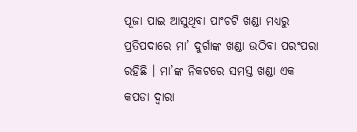ପୂଜା ପାଇ ଆସୁଥିବା ପାଂଚଟି ଖଣ୍ଡା ମଧ୍ୟରୁ ପ୍ରତିପଦାରେ ମା’ ଦୁର୍ଗାଙ୍କ ଖଣ୍ଡା ଉଠିବା ପରଂପରା ରହିଛି । ମା’ଙ୍କ ନିକଟରେ ସମସ୍ତ ଖଣ୍ଡା ଏକ କପଡା ଦ୍ଵାରା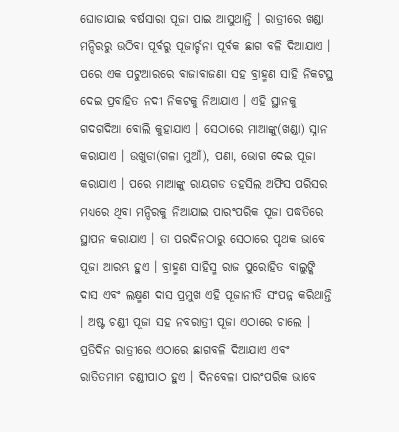ଘୋଡାଯାଇ ବର୍ଷସାରା ପୂଜା ପାଇ ଆସୁଥାନ୍ତି । ରାତ୍ରୀରେ ଖଣ୍ଡା ମନ୍ଦିରରୁ ଉଠିବା ପୂର୍ବରୁ ପୂଜାର୍ଚ୍ଚନା ପୂର୍ବକ ଛାଗ ବଳି ଦିଆଯାଏ । ପରେ ଏକ ପଟୁଆରରେ ବାଜାବାଜଣା ସହ ବ୍ରାହ୍ମଣ ସାହି ନିକଟସ୍ଥ ଦେଇ ପ୍ରବାହିତ ନଦୀ ନିକଟକୁ ନିଆଯାଏ । ଏହି ସ୍ଥାନକୁ ଗଦଗଦିଆ ବୋଲି କୁହାଯାଏ । ସେଠାରେ ମାଆଙ୍କୁ(ଖଣ୍ଡା) ସ୍ନାନ କରାଯାଏ । ଉଖୁଡା(ଗଳା ମୁଆଁ), ପଣା, ଭୋଗ ଦେଇ ପୂଜା କରାଯାଏ । ପରେ ମାଆଙ୍କୁ ରାୟଗଡ ତହସିଲ ଅଫିସ ପରିସର ମଧ୍ୟରେ ଥିବା ମନ୍ଦିରକୁ ନିଆଯାଇ ପାରଂପରିକ ପୂଜା ପଦ୍ଧତିରେ ସ୍ଥାପନ କରାଯାଏ । ତା ପରଦିନଠାରୁ ସେଠାରେ ପୃଥକ ଭାବେ ପୂଜା ଆରମ୍ଭ ହୁଏ । ବ୍ରାହ୍ମଣ ସାହିସ୍ମ ରାଜ ପୁରୋହିତ ବାଲୁଙ୍କି ଦାସ ଏବଂ ଲକ୍ଷ୍ମଣ ଦାସ ପ୍ରମୁଖ ଏହି ପୂଜାନୀତି ସଂପନ୍ନ କରିଥାନ୍ତି । ଅଷ୍ଟ ଚଣ୍ଡୀ ପୂଜା ସହ ନବରାତ୍ରୀ ପୂଜା ଏଠାରେ ଚାଲେ । ପ୍ରତିଦିନ ରାତ୍ରୀରେ ଏଠାରେ ଛାଗବଳି ଦିଆଯାଏ ଏବଂ ରାତିତମାମ ଚଣ୍ଡୀପାଠ ହୁଏ । ଦିନବେଳା ପାରଂପରିକ ଭାବେ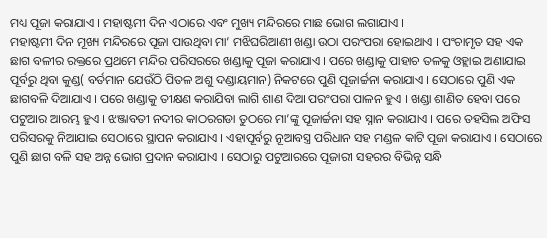ମଧ୍ୟ ପୂଜା କରାଯାଏ । ମହାଷ୍ଟମୀ ଦିନ ଏଠାରେ ଏବଂ ମୁଖ୍ୟ ମନ୍ଦିରରେ ମାଛ ଭୋଗ ଲଗାଯାଏ ।
ମହାଷ୍ଟମୀ ଦିନ ମୂଖ୍ୟ ମନ୍ଦିରରେ ପୂଜା ପାଉଥିବା ମା’ ମଝିଘରିଆଣୀ ଖଣ୍ଡା ଉଠା ପରଂପରା ହୋଇଥାଏ । ପଂଚାମୃତ ସହ ଏକ ଛାଗ ବଳୀର ରକ୍ତରେ ପ୍ରଥମେ ମନ୍ଦିର ପରିସରରେ ଖଣ୍ଡାକୁ ପୂଜା କରାଯାଏ । ପରେ ଖଣ୍ଡାକୁ ପାହାଚ ତଳକୁ ଓହ୍ଲାଇ ଅଣାଯାଇ ପୂର୍ବରୁ ଥିବା କୁଣ୍ଡ( ବର୍ତମାନ ଯେଉଁଠି ପିତଳ ଅଶୁ ଦଣ୍ଡାୟମାନ) ନିକଟରେ ପୁଣି ପୂଜାର୍ଚ୍ଚନା କରାଯାଏ । ସେଠାରେ ପୁଣି ଏକ ଛାଗବଳି ଦିଆଯାଏ । ପରେ ଖଣ୍ଡାକୁ ତୀକ୍ଷଣ କରାଯିବା ଲାଗି ଶାଣ ଦିଆ ପରଂପରା ପାଳନ ହୁଏ । ଖଣ୍ଡା ଶାଣିତ ହେବା ପରେ ପଟୁଆର ଆରମ୍ଭ ହୁଏ । ଝଞ୍ଜାବତୀ ନଦୀର କାଠରଗଡା ତୁଠରେ ମା’ଙ୍କୁ ପୂଜାର୍ଚ୍ଚନା ସହ ସ୍ନାନ କରାଯାଏ । ପରେ ତହସିଲ ଅଫିସ ପରିସରକୁ ନିଆଯାଇ ସେଠାରେ ସ୍ଥାପନ କରାଯାଏ । ଏହାପୂର୍ବରୁ ନୂଆବସ୍ତ୍ର ପରିଧାନ ସହ ମଣ୍ଡଳ କାଟି ପୂଜା କରାଯାଏ । ସେଠାରେ ପୁଣି ଛାଗ ବଳି ସହ ଅନ୍ନ ଭୋଗ ପ୍ରଦାନ କରାଯାଏ । ସେଠାରୁ ପଟୁଆରରେ ପୂଜାରୀ ସହରର ବିଭିନ୍ନ ସନ୍ଧି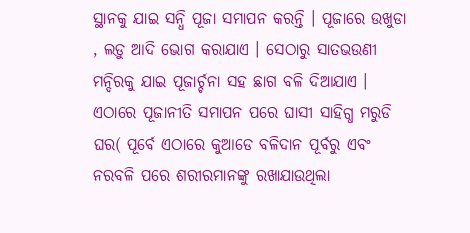ସ୍ଥାନକୁ ଯାଇ ସନ୍ଧି ପୂଜା ସମାପନ କରନ୍ତି । ପୂଜାରେ ଉଖୁଡା , ଲଡ଼ୁ ଆଦି ଭୋଗ କରାଯାଏ । ସେଠାରୁ ସାତଭଉଣୀ ମନ୍ଦିରକୁ ଯାଇ ପୂଜାର୍ଚ୍ଚନା ସହ ଛାଗ ବଳି ଦିଆଯାଏ । ଏଠାରେ ପୂଜାନୀତି ସମାପନ ପରେ ଘାସୀ ସାହିଗ୍ଧ ମରୁଡି ଘର( ପୂର୍ବେ ଏଠାରେ କୁଆଡେ ବଳିଦାନ ପୂର୍ବରୁ ଏବଂ ନରବଳି ପରେ ଶରୀରମାନଙ୍କୁ ରଖାଯାଉଥିଲା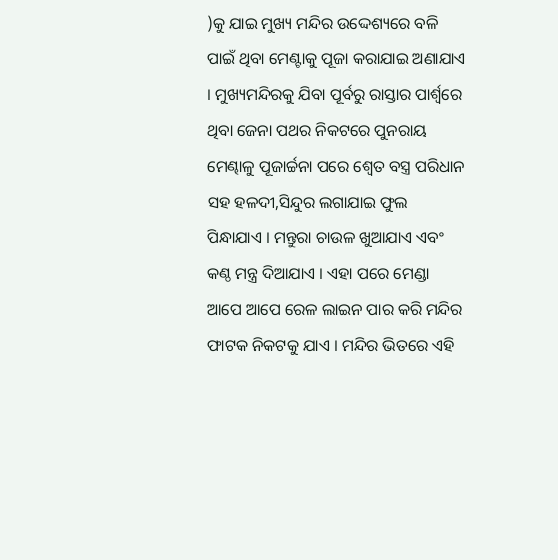)କୁ ଯାଇ ମୁଖ୍ୟ ମନ୍ଦିର ଉଦ୍ଦେଶ୍ୟରେ ବଳି ପାଇଁ ଥିବା ମେଣ୍ଟାକୁ ପୂଜା କରାଯାଇ ଅଣାଯାଏ । ମୁଖ୍ୟମନ୍ଦିରକୁ ଯିବା ପୂର୍ବରୁ ରାସ୍ତାର ପାର୍ଶ୍ଵରେ ଥିବା ଜେନା ପଥର ନିକଟରେ ପୁନରାୟ ମେଣ୍ଢାଳୁ ପୂଜାର୍ଚ୍ଚନା ପରେ ଶ୍ଵେତ ବସ୍ତ୍ର ପରିଧାନ ସହ ହଳଦୀ,ସିନ୍ଦୁର ଲଗାଯାଇ ଫୁଲ ପିନ୍ଧାଯାଏ । ମନ୍ତୁରା ଚାଉଳ ଖୁଆଯାଏ ଏବଂ କଣ୍ଠ ମନ୍ତ୍ର ଦିଆଯାଏ । ଏହା ପରେ ମେଣ୍ଡା ଆପେ ଆପେ ରେଳ ଲାଇନ ପାର କରି ମନ୍ଦିର ଫାଟକ ନିକଟକୁ ଯାଏ । ମନ୍ଦିର ଭିତରେ ଏହି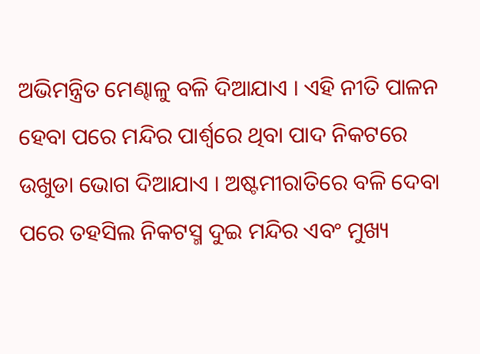ଅଭିମନ୍ତ୍ରିତ ମେଣ୍ଢାଳୁ ବଳି ଦିଆଯାଏ । ଏହି ନୀତି ପାଳନ ହେବା ପରେ ମନ୍ଦିର ପାର୍ଶ୍ଵରେ ଥିବା ପାଦ ନିକଟରେ ଉଖୁଡା ଭୋଗ ଦିଆଯାଏ । ଅଷ୍ଟମୀରାତିରେ ବଳି ଦେବା ପରେ ତହସିଲ ନିକଟସ୍ମ ଦୁଇ ମନ୍ଦିର ଏବଂ ମୁଖ୍ୟ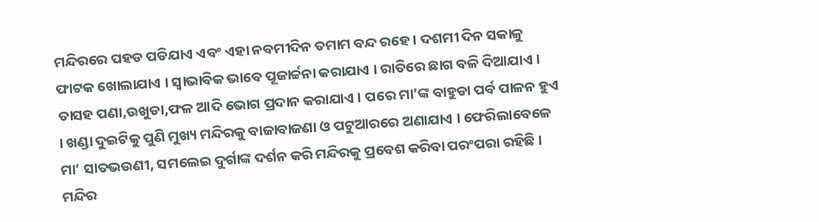ମନ୍ଦିରରେ ପହଡ ପଡିଯାଏ ଏବଂ ଏହା ନବମୀଦିନ ତମାମ ବନ୍ଦ ରହେ । ଦଶମୀ ଦିନ ସକାଳୁ ଫାଟକ ଖୋଲାଯାଏ । ସ୍ଵାଭାବିକ ଭାବେ ପୂଜାର୍ଚ୍ଚନା କରାଯାଏ । ରାତିରେ ଛାଗ ବଳି ଦିଆଯାଏ । ତାସହ ପଣା,ଉଖୁଡା,ଫଳ ଆଦି ଭୋଗ ପ୍ରଦାନ କରାଯାଏ । ପରେ ମା’ଙ୍କ ବାହୁଡା ପର୍ବ ପାଳନ ହୁଏ । ଖଣ୍ଡା ଦୁଇଟିକୁ ପୁଣି ମୁଖ୍ୟ ମନ୍ଦିରକୁ ବାଜାବାଜଣା ଓ ପଟୁଆରରେ ଅଣାଯାଏ । ଫେରିଲାବେଳେ ମା’ ସାତଭଉଣୀ, ସମଲେଇ ଦୁର୍ଗାଙ୍କ ଦର୍ଶନ କରି ମନ୍ଦିରକୁ ପ୍ରବେଶ କରିବା ପରଂପରା ରହିଛି । ମନ୍ଦିର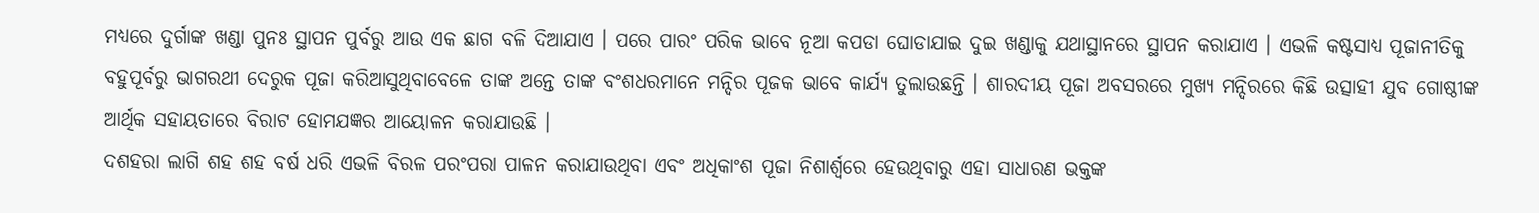ମଧ୍ୟରେ ଦୁର୍ଗାଙ୍କ ଖଣ୍ଡା ପୁନଃ ସ୍ଥାପନ ପୁର୍ବରୁ ଆଉ ଏକ ଛାଗ ବଳି ଦିଆଯାଏ । ପରେ ପାରଂ ପରିକ ଭାବେ ନୂଆ କପଡା ଘୋଡାଯାଇ ଦୁଇ ଖଣ୍ଡାକୁ ଯଥାସ୍ଥାନରେ ସ୍ଥାପନ କରାଯାଏ । ଏଭଳି କଷ୍ଟସାଧ୍ୟ ପୂଜାନୀତିକୁ ବହୁପୂର୍ବରୁ ଭାଗରଥୀ ଦେରୁକ ପୂଜା କରିଆସୁଥିବାବେଳେ ତାଙ୍କ ଅନ୍ତେ ତାଙ୍କ ବଂଶଧରମାନେ ମନ୍ଦିର ପୂଜକ ଭାବେ କାର୍ଯ୍ୟ ତୁଲାଉଛନ୍ତି । ଶାରଦୀୟ ପୂଜା ଅବସରରେ ମୁଖ୍ୟ ମନ୍ଦିରରେ କିଛି ଉତ୍ସାହୀ ଯୁବ ଗୋଷ୍ଠୀଙ୍କ ଆର୍ଥିକ ସହାୟତାରେ ବିରାଟ ହୋମଯଜ୍ଞର ଆୟୋଳନ କରାଯାଉଛି ।
ଦଶହରା ଲାଗି ଶହ ଶହ ବର୍ଷ ଧରି ଏଭଳି ବିରଳ ପରଂପରା ପାଳନ କରାଯାଉଥିବା ଏବଂ ଅଧିକାଂଶ ପୂଜା ନିଶାର୍ଶ୍ବରେ ହେଉଥିବାରୁ ଏହା ସାଧାରଣ ଭକ୍ତଙ୍କ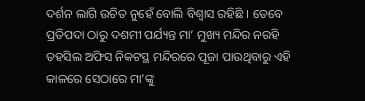ଦର୍ଶନ ଲାଗି ଉଚିତ ନୁହେଁ ବୋଲି ବିଶ୍ଵାସ ରହିଛି । ତେବେ ପ୍ରତିପଦା ଠାରୁ ଦଶମୀ ପର୍ଯ୍ୟନ୍ତ ମା’ ମୁଖ୍ୟ ମନ୍ଦିର ନରହି ତହସିଲ ଅଫିସ ନିକଟସ୍ଥ ମନ୍ଦିରରେ ପୂଜା ପାଉଥିବାରୁ ଏହି କାଳରେ ସେଠାରେ ମା’ଙ୍କୁ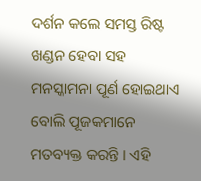ଦର୍ଶନ କଲେ ସମସ୍ତ ରିଷ୍ଟ ଖଣ୍ଡନ ହେବା ସହ ମନସ୍କାମନା ପୂର୍ଣ ହୋଇଥାଏ ବୋଲି ପୂଜକମାନେ ମତବ୍ୟକ୍ତ କରନ୍ତି । ଏହି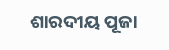ଶାରଦୀୟ ପୂଜା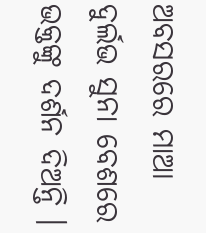ଅବସରରେ ମାଆ ଦୁର୍ଲଭ ସୁନା ବେଶରେ ଭକ୍ତଙ୍କୁ ଦର୍ଶନ ଦିଅନ୍ତି ।